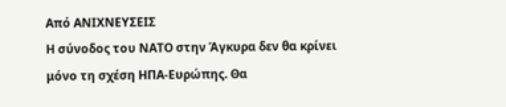Από ΑΝΙΧΝΕΥΣΕΙΣ
Η σύνοδος του ΝΑΤΟ στην Άγκυρα δεν θα κρίνει μόνο τη σχέση ΗΠΑ-Ευρώπης. Θα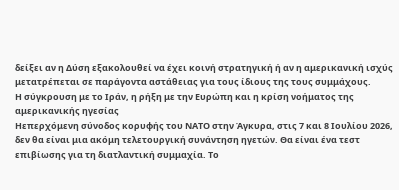δείξει αν η Δύση εξακολουθεί να έχει κοινή στρατηγική ή αν η αμερικανική ισχύς μετατρέπεται σε παράγοντα αστάθειας για τους ίδιους της τους συμμάχους.
Η σύγκρουση με το Ιράν, η ρήξη με την Ευρώπη και η κρίση νοήματος της αμερικανικής ηγεσίας
Ηεπερχόμενη σύνοδος κορυφής του ΝΑΤΟ στην Άγκυρα, στις 7 και 8 Ιουλίου 2026, δεν θα είναι μια ακόμη τελετουργική συνάντηση ηγετών. Θα είναι ένα τεστ επιβίωσης για τη διατλαντική συμμαχία. Το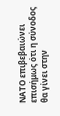ΝΑΤΟ επιβεβαιώνει επισήμως ότι η σύνοδος θα γίνει στην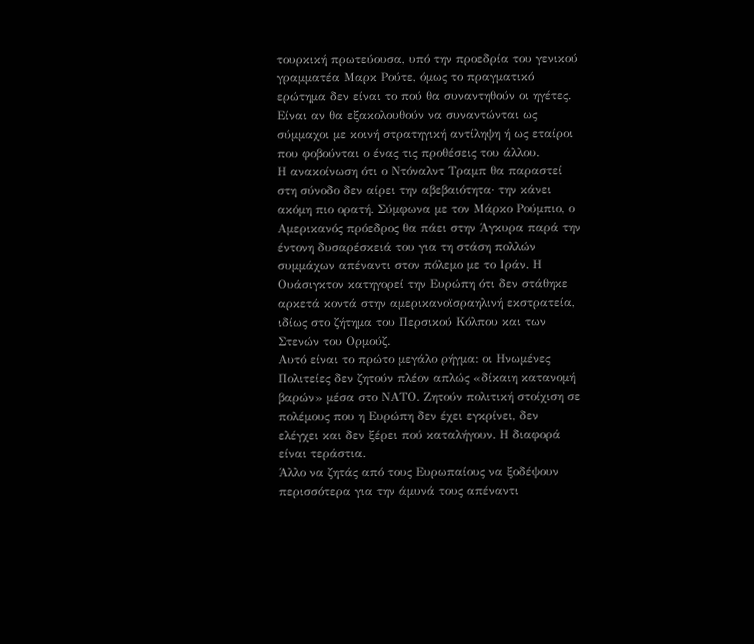τουρκική πρωτεύουσα, υπό την προεδρία του γενικού γραμματέα Μαρκ Ρούτε, όμως το πραγματικό ερώτημα δεν είναι το πού θα συναντηθούν οι ηγέτες. Είναι αν θα εξακολουθούν να συναντώνται ως σύμμαχοι με κοινή στρατηγική αντίληψη ή ως εταίροι που φοβούνται ο ένας τις προθέσεις του άλλου.
Η ανακοίνωση ότι ο Ντόναλντ Τραμπ θα παραστεί στη σύνοδο δεν αίρει την αβεβαιότητα· την κάνει ακόμη πιο ορατή. Σύμφωνα με τον Μάρκο Ρούμπιο, ο Αμερικανός πρόεδρος θα πάει στην Άγκυρα παρά την έντονη δυσαρέσκειά του για τη στάση πολλών συμμάχων απέναντι στον πόλεμο με το Ιράν. Η Ουάσιγκτον κατηγορεί την Ευρώπη ότι δεν στάθηκε αρκετά κοντά στην αμερικανοϊσραηλινή εκστρατεία, ιδίως στο ζήτημα του Περσικού Κόλπου και των Στενών του Ορμούζ.
Αυτό είναι το πρώτο μεγάλο ρήγμα: οι Ηνωμένες Πολιτείες δεν ζητούν πλέον απλώς «δίκαιη κατανομή βαρών» μέσα στο ΝΑΤΟ. Ζητούν πολιτική στοίχιση σε πολέμους που η Ευρώπη δεν έχει εγκρίνει, δεν ελέγχει και δεν ξέρει πού καταλήγουν. Η διαφορά είναι τεράστια.
Άλλο να ζητάς από τους Ευρωπαίους να ξοδέψουν περισσότερα για την άμυνά τους απέναντι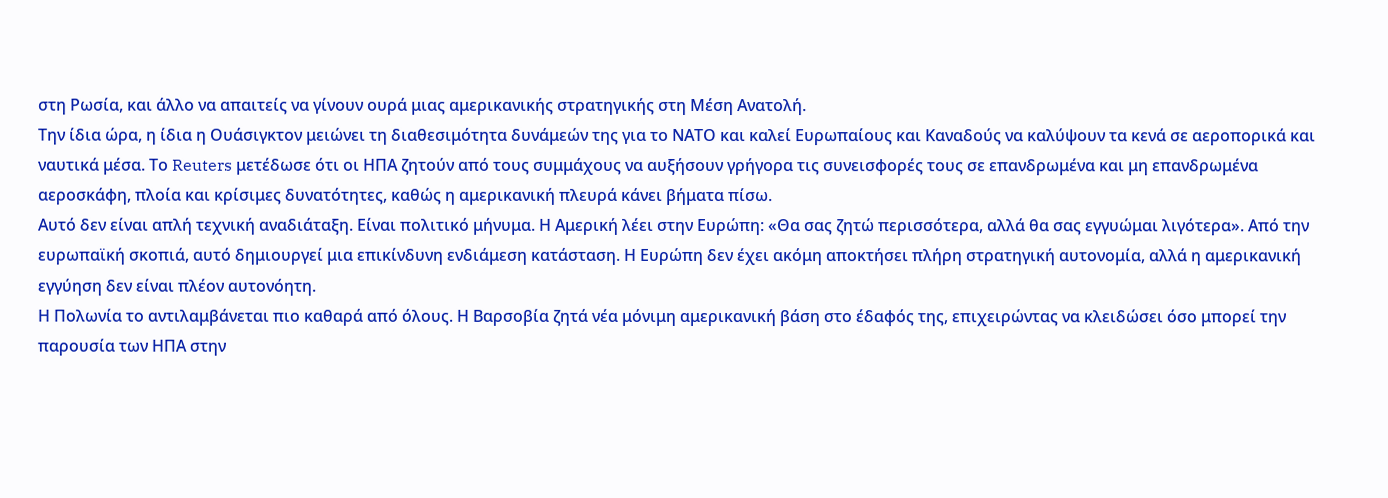στη Ρωσία, και άλλο να απαιτείς να γίνουν ουρά μιας αμερικανικής στρατηγικής στη Μέση Ανατολή.
Την ίδια ώρα, η ίδια η Ουάσιγκτον μειώνει τη διαθεσιμότητα δυνάμεών της για το ΝΑΤΟ και καλεί Ευρωπαίους και Καναδούς να καλύψουν τα κενά σε αεροπορικά και ναυτικά μέσα. Το Reuters μετέδωσε ότι οι ΗΠΑ ζητούν από τους συμμάχους να αυξήσουν γρήγορα τις συνεισφορές τους σε επανδρωμένα και μη επανδρωμένα αεροσκάφη, πλοία και κρίσιμες δυνατότητες, καθώς η αμερικανική πλευρά κάνει βήματα πίσω.
Αυτό δεν είναι απλή τεχνική αναδιάταξη. Είναι πολιτικό μήνυμα. Η Αμερική λέει στην Ευρώπη: «Θα σας ζητώ περισσότερα, αλλά θα σας εγγυώμαι λιγότερα». Από την ευρωπαϊκή σκοπιά, αυτό δημιουργεί μια επικίνδυνη ενδιάμεση κατάσταση. Η Ευρώπη δεν έχει ακόμη αποκτήσει πλήρη στρατηγική αυτονομία, αλλά η αμερικανική εγγύηση δεν είναι πλέον αυτονόητη.
Η Πολωνία το αντιλαμβάνεται πιο καθαρά από όλους. Η Βαρσοβία ζητά νέα μόνιμη αμερικανική βάση στο έδαφός της, επιχειρώντας να κλειδώσει όσο μπορεί την παρουσία των ΗΠΑ στην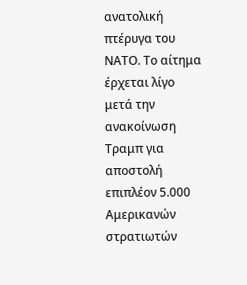ανατολική πτέρυγα του ΝΑΤΟ. Το αίτημα έρχεται λίγο μετά την ανακοίνωση Τραμπ για αποστολή επιπλέον 5.000 Αμερικανών στρατιωτών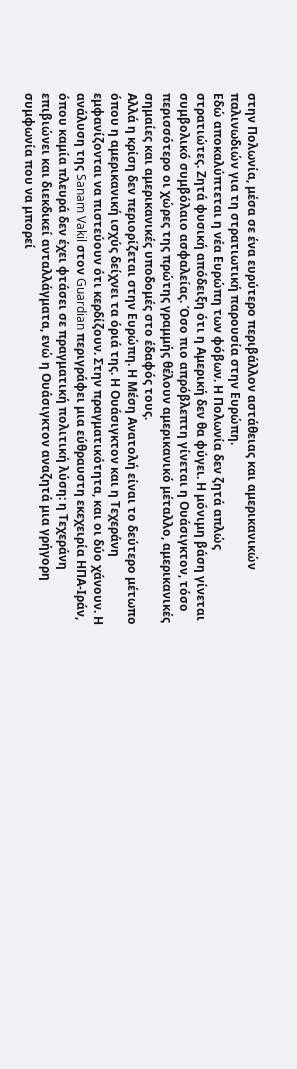στην Πολωνία, μέσα σε ένα ευρύτερο περιβάλλον αστάθειας και αμερικανικών παλινωδιών για τη στρατιωτική παρουσία στην Ευρώπη.
Εδώ αποκαλύπτεται η νέα Ευρώπη των φόβων. Η Πολωνία δεν ζητά απλώς στρατιώτες. Ζητά φυσική απόδειξη ότι η Αμερική δεν θα φύγει. Η μόνιμη βάση γίνεται συμβολικό συμβόλαιο ασφαλείας. Όσο πιο απρόβλεπτη γίνεται η Ουάσιγκτον, τόσο περισσότερο οι χώρες της πρώτης γραμμής θέλουν αμερικανικό μέταλλο, αμερικανικές σημαίες και αμερικανικές υποδομές στο έδαφός τους.
Αλλά η κρίση δεν περιορίζεται στην Ευρώπη. Η Μέση Ανατολή είναι το δεύτερο μέτωπο όπου η αμερικανική ισχύς δείχνει τα όριά της. Η Ουάσιγκτον και η Τεχεράνη εμφανίζονται να πιστεύουν ότι κερδίζουν. Στην πραγματικότητα, και οι δύο χάνουν. Η ανάλυση της Sanam Vakil στον Guardian περιγράφει μια εύθραυστη εκεχειρία ΗΠΑ-Ιράν, όπου καμία πλευρά δεν έχει φτάσει σε πραγματική πολιτική λύση: η Τεχεράνη επιβιώνει και διεκδικεί ανταλλάγματα, ενώ η Ουάσιγκτον αναζητά μια γρήγορη συμφωνία που να μπορεί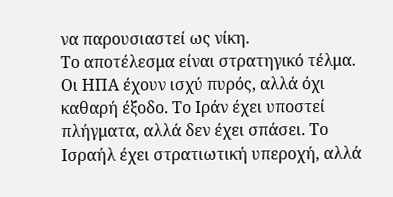να παρουσιαστεί ως νίκη.
Το αποτέλεσμα είναι στρατηγικό τέλμα. Οι ΗΠΑ έχουν ισχύ πυρός, αλλά όχι καθαρή έξοδο. Το Ιράν έχει υποστεί πλήγματα, αλλά δεν έχει σπάσει. Το Ισραήλ έχει στρατιωτική υπεροχή, αλλά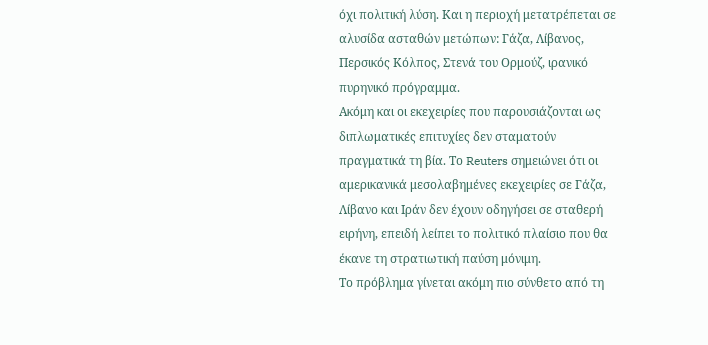όχι πολιτική λύση. Και η περιοχή μετατρέπεται σε αλυσίδα ασταθών μετώπων: Γάζα, Λίβανος, Περσικός Κόλπος, Στενά του Ορμούζ, ιρανικό πυρηνικό πρόγραμμα.
Ακόμη και οι εκεχειρίες που παρουσιάζονται ως διπλωματικές επιτυχίες δεν σταματούν πραγματικά τη βία. Το Reuters σημειώνει ότι οι αμερικανικά μεσολαβημένες εκεχειρίες σε Γάζα, Λίβανο και Ιράν δεν έχουν οδηγήσει σε σταθερή ειρήνη, επειδή λείπει το πολιτικό πλαίσιο που θα έκανε τη στρατιωτική παύση μόνιμη.
Το πρόβλημα γίνεται ακόμη πιο σύνθετο από τη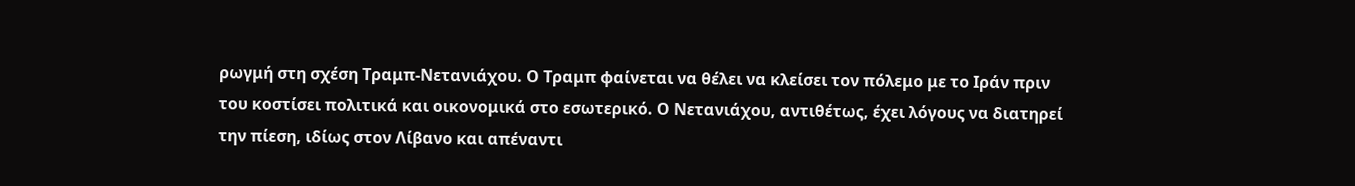ρωγμή στη σχέση Τραμπ-Νετανιάχου. Ο Τραμπ φαίνεται να θέλει να κλείσει τον πόλεμο με το Ιράν πριν του κοστίσει πολιτικά και οικονομικά στο εσωτερικό. Ο Νετανιάχου, αντιθέτως, έχει λόγους να διατηρεί την πίεση, ιδίως στον Λίβανο και απέναντι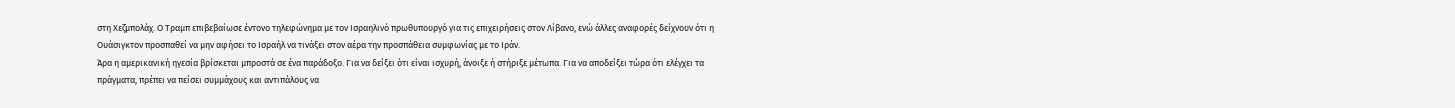στη Χεζμπολάχ. Ο Τραμπ επιβεβαίωσε έντονο τηλεφώνημα με τον Ισραηλινό πρωθυπουργό για τις επιχειρήσεις στον Λίβανο, ενώ άλλες αναφορές δείχνουν ότι η Ουάσιγκτον προσπαθεί να μην αφήσει το Ισραήλ να τινάξει στον αέρα την προσπάθεια συμφωνίας με το Ιράν.
Άρα η αμερικανική ηγεσία βρίσκεται μπροστά σε ένα παράδοξο. Για να δείξει ότι είναι ισχυρή, άνοιξε ή στήριξε μέτωπα. Για να αποδείξει τώρα ότι ελέγχει τα πράγματα, πρέπει να πείσει συμμάχους και αντιπάλους να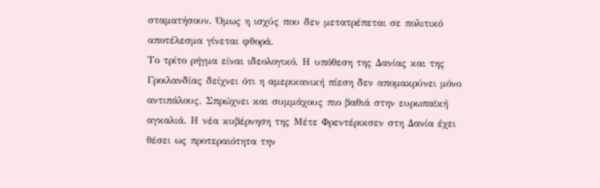σταματήσουν. Όμως η ισχύς που δεν μετατρέπεται σε πολιτικό αποτέλεσμα γίνεται φθορά.
Το τρίτο ρήγμα είναι ιδεολογικό. Η υπόθεση της Δανίας και της Γροιλανδίας δείχνει ότι η αμερικανική πίεση δεν απομακρύνει μόνο αντιπάλους. Σπρώχνει και συμμάχους πιο βαθιά στην ευρωπαϊκή αγκαλιά. Η νέα κυβέρνηση της Μέτε Φρεντέρικσεν στη Δανία έχει θέσει ως προτεραιότητα την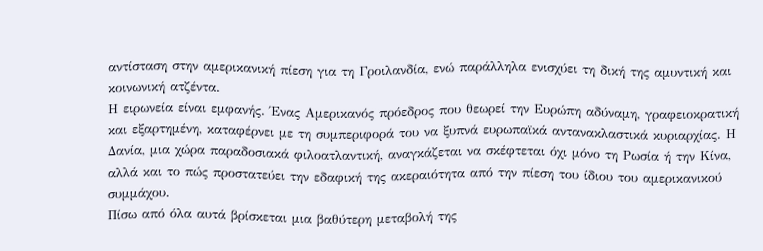αντίσταση στην αμερικανική πίεση για τη Γροιλανδία, ενώ παράλληλα ενισχύει τη δική της αμυντική και κοινωνική ατζέντα.
Η ειρωνεία είναι εμφανής. Ένας Αμερικανός πρόεδρος που θεωρεί την Ευρώπη αδύναμη, γραφειοκρατική και εξαρτημένη, καταφέρνει με τη συμπεριφορά του να ξυπνά ευρωπαϊκά αντανακλαστικά κυριαρχίας. Η Δανία, μια χώρα παραδοσιακά φιλοατλαντική, αναγκάζεται να σκέφτεται όχι μόνο τη Ρωσία ή την Κίνα, αλλά και το πώς προστατεύει την εδαφική της ακεραιότητα από την πίεση του ίδιου του αμερικανικού συμμάχου.
Πίσω από όλα αυτά βρίσκεται μια βαθύτερη μεταβολή της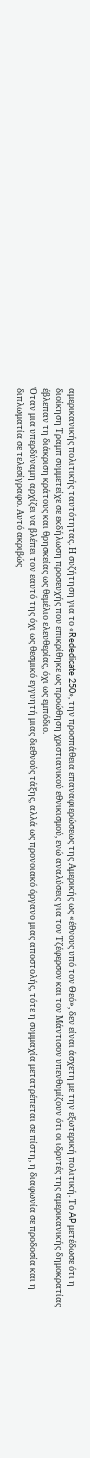αμερικανικής πολιτικής ταυτότητας. Η συζήτηση για το «Rededicate 250», την προσπάθεια επαναφιερώσεως της Αμερικής ως «έθνους υπό τον Θεό», δεν είναι άσχετη με την εξωτερική πολιτική. Το AP μετέδωσε ότι η διοίκηση Τραμπ συμμετείχε σε εκδήλωση προσευχής που επικρίθηκε ως προώθηση χριστιανικού εθνικισμού, ενώ αναλύσεις για τον Τζέφερσον και τον Μάντισον υπενθυμίζουν ότι οι ιδρυτές της αμερικανικής δημοκρατίας έβλεπαν τη διάκριση κράτους και θρησκείας ως θεμέλιο ελευθερίας, όχι ως εμπόδιο.
Όταν μια υπερδύναμη αρχίζει να βλέπει τον εαυτό της όχι ως θεσμικό εγγυητή μιας διεθνούς τάξης, αλλά ως προνοιακό όργανο μιας αποστολής, τότε η συμμαχία μετατρέπεται σε πίστη, η διαφωνία σε προδοσία και η διπλωματία σε τελεσίγραφο. Αυτό ακριβώς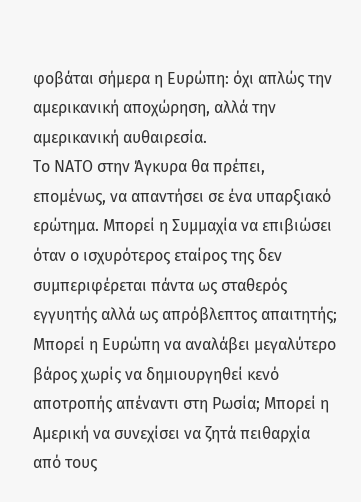φοβάται σήμερα η Ευρώπη: όχι απλώς την αμερικανική αποχώρηση, αλλά την αμερικανική αυθαιρεσία.
Το ΝΑΤΟ στην Άγκυρα θα πρέπει, επομένως, να απαντήσει σε ένα υπαρξιακό ερώτημα. Μπορεί η Συμμαχία να επιβιώσει όταν ο ισχυρότερος εταίρος της δεν συμπεριφέρεται πάντα ως σταθερός εγγυητής αλλά ως απρόβλεπτος απαιτητής; Μπορεί η Ευρώπη να αναλάβει μεγαλύτερο βάρος χωρίς να δημιουργηθεί κενό αποτροπής απέναντι στη Ρωσία; Μπορεί η Αμερική να συνεχίσει να ζητά πειθαρχία από τους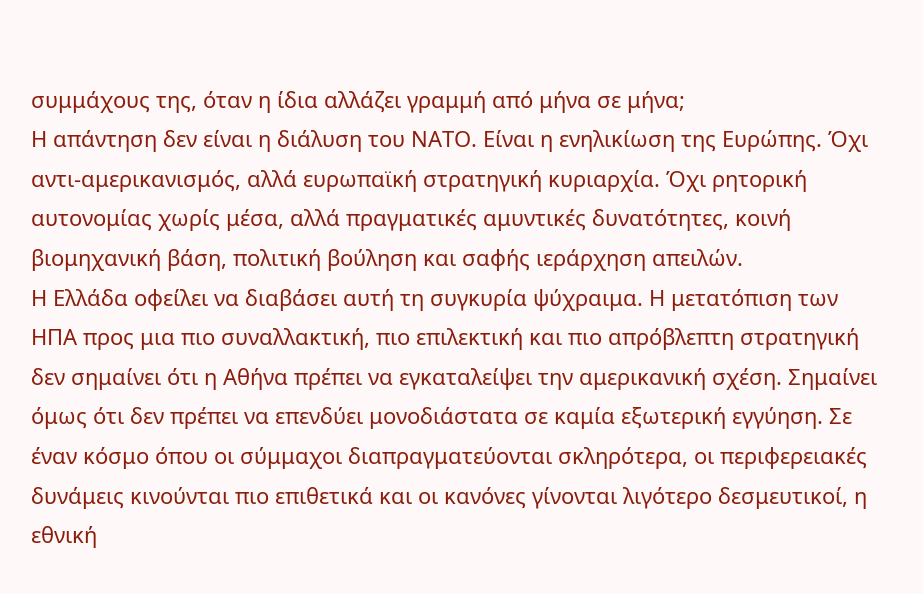συμμάχους της, όταν η ίδια αλλάζει γραμμή από μήνα σε μήνα;
Η απάντηση δεν είναι η διάλυση του ΝΑΤΟ. Είναι η ενηλικίωση της Ευρώπης. Όχι αντι-αμερικανισμός, αλλά ευρωπαϊκή στρατηγική κυριαρχία. Όχι ρητορική αυτονομίας χωρίς μέσα, αλλά πραγματικές αμυντικές δυνατότητες, κοινή βιομηχανική βάση, πολιτική βούληση και σαφής ιεράρχηση απειλών.
Η Ελλάδα οφείλει να διαβάσει αυτή τη συγκυρία ψύχραιμα. Η μετατόπιση των ΗΠΑ προς μια πιο συναλλακτική, πιο επιλεκτική και πιο απρόβλεπτη στρατηγική δεν σημαίνει ότι η Αθήνα πρέπει να εγκαταλείψει την αμερικανική σχέση. Σημαίνει όμως ότι δεν πρέπει να επενδύει μονοδιάστατα σε καμία εξωτερική εγγύηση. Σε έναν κόσμο όπου οι σύμμαχοι διαπραγματεύονται σκληρότερα, οι περιφερειακές δυνάμεις κινούνται πιο επιθετικά και οι κανόνες γίνονται λιγότερο δεσμευτικοί, η εθνική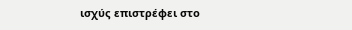ισχύς επιστρέφει στο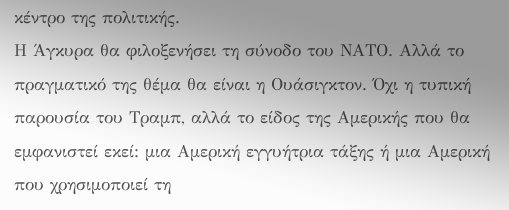κέντρο της πολιτικής.
Η Άγκυρα θα φιλοξενήσει τη σύνοδο του ΝΑΤΟ. Αλλά το πραγματικό της θέμα θα είναι η Ουάσιγκτον. Όχι η τυπική παρουσία του Τραμπ, αλλά το είδος της Αμερικής που θα εμφανιστεί εκεί: μια Αμερική εγγυήτρια τάξης ή μια Αμερική που χρησιμοποιεί τη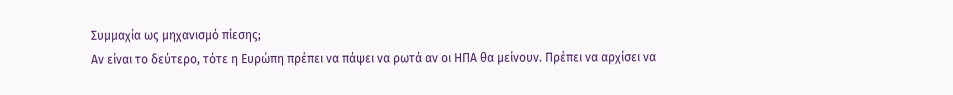Συμμαχία ως μηχανισμό πίεσης;
Αν είναι το δεύτερο, τότε η Ευρώπη πρέπει να πάψει να ρωτά αν οι ΗΠΑ θα μείνουν. Πρέπει να αρχίσει να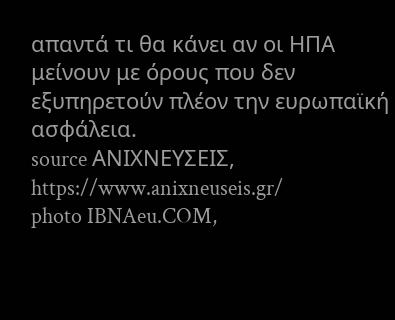απαντά τι θα κάνει αν οι ΗΠΑ μείνουν με όρους που δεν εξυπηρετούν πλέον την ευρωπαϊκή ασφάλεια.
source ΑΝΙΧΝΕΥΣΕΙΣ, https://www.anixneuseis.gr/
photo IBNAeu.COM,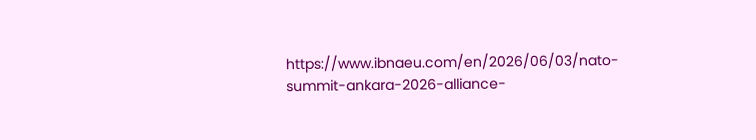https://www.ibnaeu.com/en/2026/06/03/nato-summit-ankara-2026-alliance-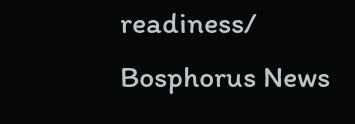readiness/
Bosphorus News